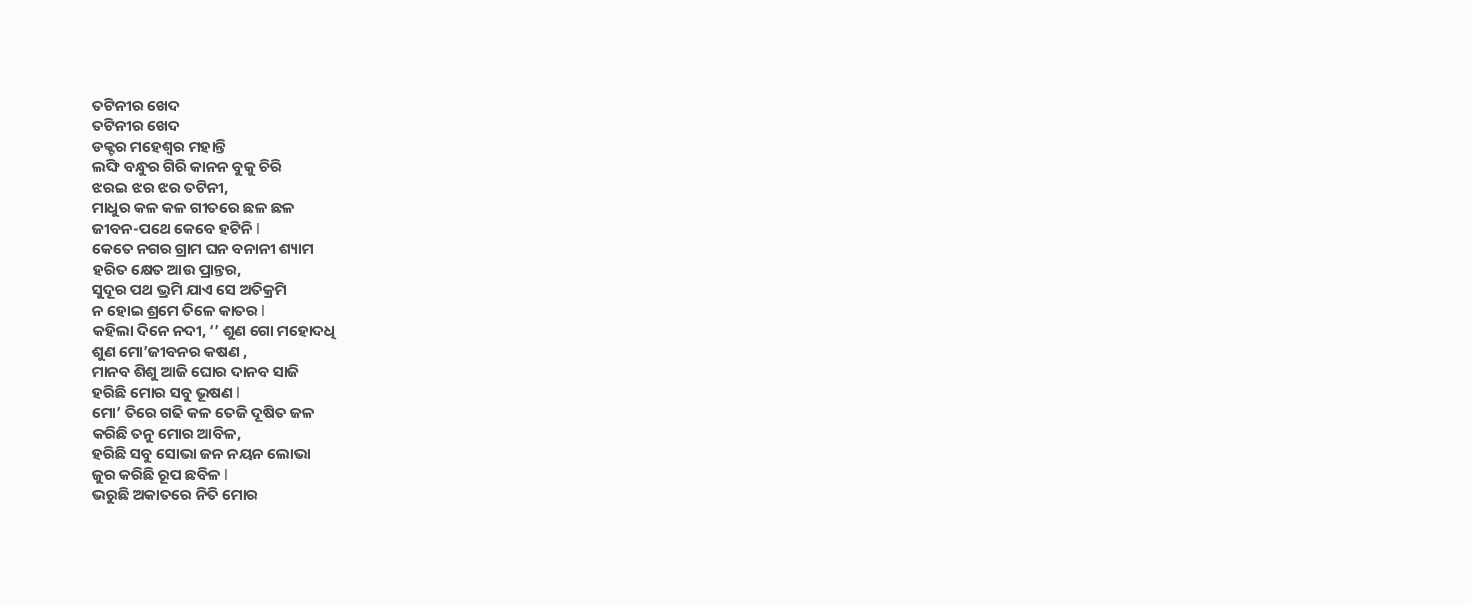ତଟିନୀର ଖେଦ
ତଟିନୀର ଖେଦ
ଡକ୍ଟର ମହେଶ୍ଵର ମହାନ୍ତି
ଲଙ୍ଘି ବନ୍ଧୁର ଗିରି କାନନ ବୁକୁ ଚିରି
ଝରଇ ଝର ଝର ତଟିନୀ,
ମାଧୁର କଳ କଳ ଗୀତରେ ଛଳ ଛଳ
ଜୀବନ-ପଥେ କେବେ ହଟିନି l
କେତେ ନଗର ଗ୍ରାମ ଘନ ବନାନୀ ଶ୍ୟାମ
ହରିତ କ୍ଷେତ ଆଉ ପ୍ରାନ୍ତର,
ସୁଦୂର ପଥ ଭ୍ରମି ଯାଏ ସେ ଅତିକ୍ରମି
ନ ହୋଇ ଶ୍ରମେ ତିଳେ କାତର l
କହିଲା ଦିନେ ନଦୀ, ‘’ ଶୁଣ ଗୋ ମହୋଦଧି
ଶୁଣ ମୋ’ଜୀବନର କଷଣ ,
ମାନବ ଶିଶୁ ଆଜି ଘୋର ଦାନବ ସାଜି
ହରିଛି ମୋର ସବୁ ଭୂଷଣ l
ମୋ’ ତିରେ ଗଢି କଳ ତେଜି ଦୂଷିତ ଜଳ
କରିଛି ତନୁ ମୋର ଆବିଳ,
ହରିଛି ସବୁ ସୋଭା ଜନ ନୟନ ଲୋଭା
ଜୁର କରିଛି ରୂପ ଛବିଳ l
ଭରୁଛି ଅକାତରେ ନିତି ମୋର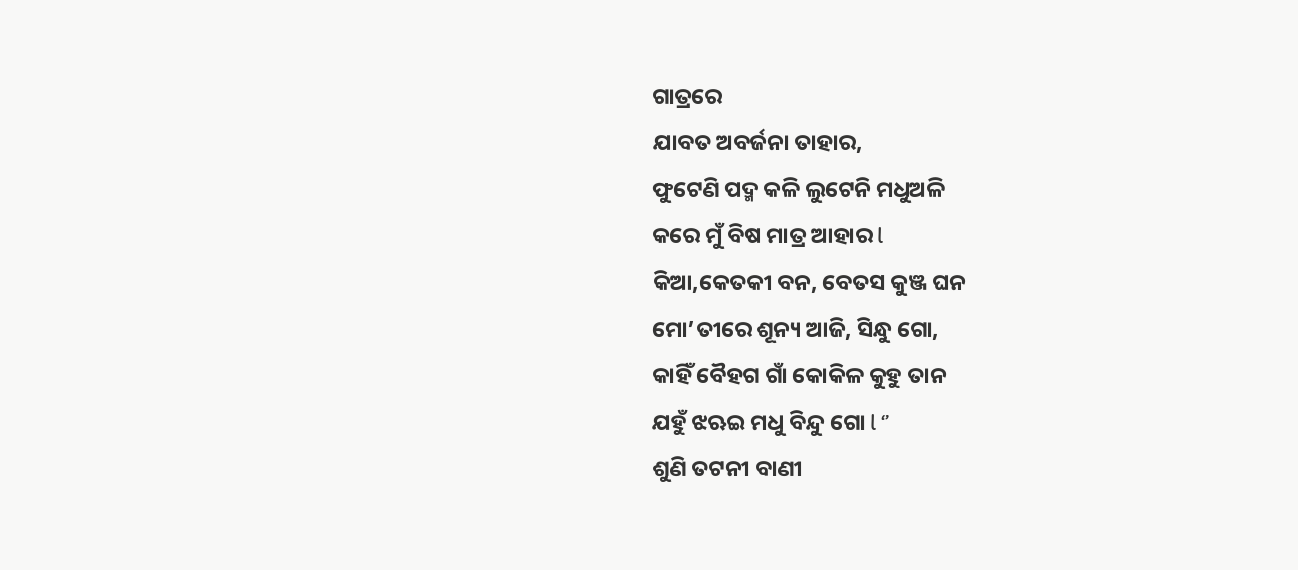ଗାତ୍ରରେ
ଯାବତ ଅବର୍ଜନା ତାହାର,
ଫୁଟେଣି ପଦ୍ମ କଳି ଲୁଟେନି ମଧୁଅଳି
କରେ ମୁଁ ବିଷ ମାତ୍ର ଆହାର l
କିଆ,କେତକୀ ବନ, ବେତସ କୁଞ୍ଜ ଘନ
ମୋ’ତୀରେ ଶୂନ୍ୟ ଆଜି, ସିନ୍ଧୁ ଗୋ,
କାହିଁ ବୈହଗ ଗାଁ କୋକିଳ କୁହୁ ତାନ
ଯହୁଁ ଝଋଇ ମଧୁ ବିନ୍ଦୁ ଗୋ l ‘’
ଶୁଣି ତଟନୀ ବାଣୀ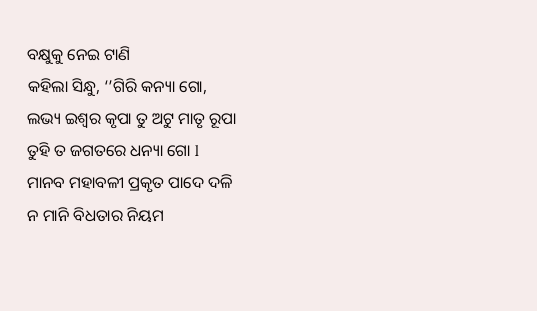ବକ୍ଷୁକୁ ନେଇ ଟାଣି
କହିଲା ସିନ୍ଧୁ, ‘’ଗିରି କନ୍ୟା ଗୋ,
ଲଭ୍ୟ ଇଶ୍ଵର କୃପା ତୁ ଅଟୁ ମାତୃ ରୂପା
ତୁହି ତ ଜଗତରେ ଧନ୍ୟା ଗୋ l
ମାନବ ମହାବଳୀ ପ୍ରକୃତ ପାଦେ ଦଳି
ନ ମାନି ବିଧତାର ନିୟମ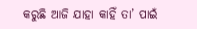କରୁଛି ଆଜି ଯାହା କାହିଁ ତା’ ପାଇଁ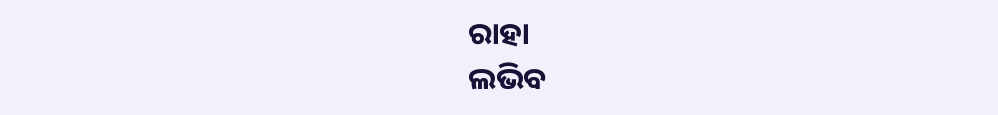ରାହା
ଲଭିବ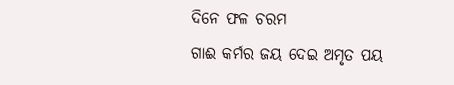ଦିନେ ଫଳ ଚରମ
ଗାଈ କର୍ମର ଜୟ ଦେଇ ଅମୃତ ପୟ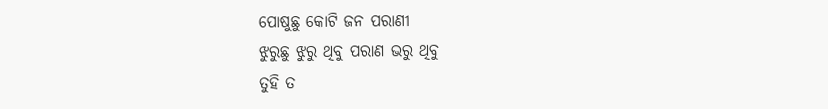ପୋଷୁଛୁ କୋଟି ଜନ ପରାଣୀ
ଝୁରୁଛୁ ଝୁରୁ ଥିବୁ ପରାଣ ଭରୁ ଥିବୁ
ତୁହି ତ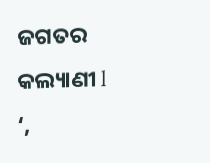ଜଗତର କଲ୍ୟାଣୀ l ‘,